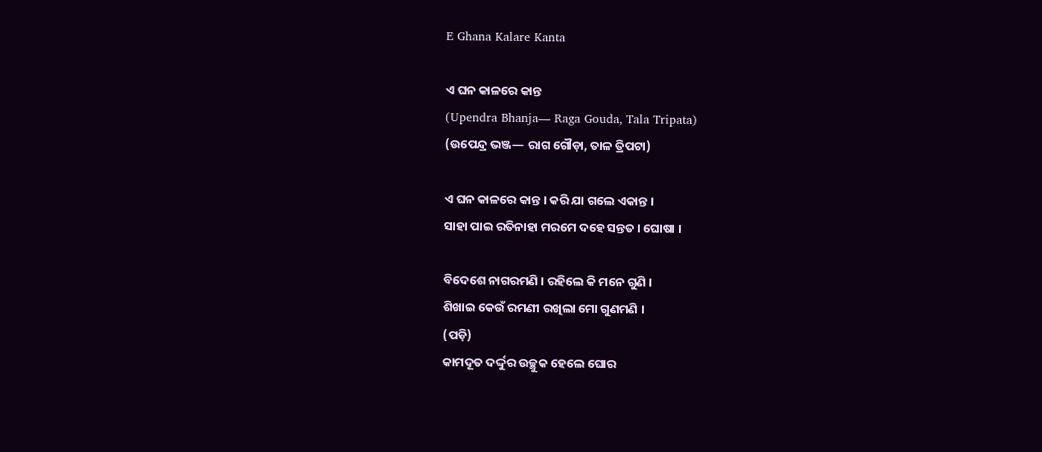E Ghana Kalare Kanta

ଏ ଘନ କାଳରେ କାନ୍ତ
(Upendra Bhanja— Raga Gouda, Tala Tripata)
(ଉପେନ୍ଦ୍ର ଭଞ୍ଜ— ରାଗ ଗୌଡ଼ା, ତାଳ ତ୍ରିପଟା)

ଏ ଘନ କାଳରେ କାନ୍ତ । କରି ଯା ଗଲେ ଏକାନ୍ତ ।
ସାହା ପାଇ ରତିନାହା ମରମେ ଦହେ ସନ୍ତତ । ଘୋଷା ।

ବିଦେଶେ ନାଗରମଣି । ରହିଲେ କି ମନେ ଗୁଣି ।
ଶିଖାଇ କେଉଁ ରମଣୀ ରଖିଲା ମୋ ଗୁଣମଣି ।
(ପଡ଼ି)
କାମଦୂତ ଦର୍ଦ୍ଦୁର ଉଚ୍ଛୁକ ହେଲେ ଘୋର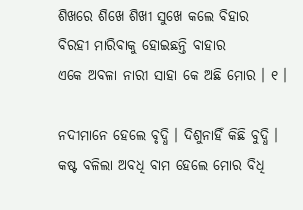ଶିଖରେ ଶିଖେ ଶିଖୀ ସୁଖେ କଲେ ବିହାର
ବିରହୀ ମାରିବାକୁ ହୋଇଛନ୍ତି ବାହାର
ଏକେ ଅବଳା ନାରୀ ସାହା କେ ଅଛି ମୋର । ୧ ।

ନଦୀମାନେ ହେଲେ ବୃଦ୍ଧି । ଦିଶୁନାହିଁ କିଛି ବୁଦ୍ଧି ।
କଷ୍ଟ ବଳିଲା ଅବଧି ବାମ ହେଲେ ମୋର ବିଧି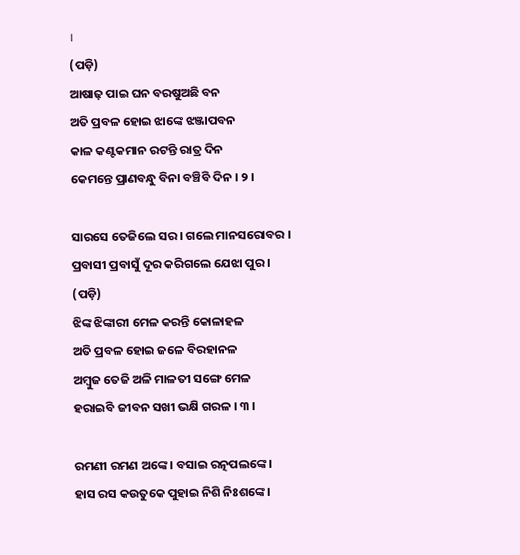।
(ପଡ଼ି)
ଆଷାଢ଼ ପାଇ ଘନ ବରଷୁଅଛି ବନ
ଅତି ପ୍ରବଳ ହୋଇ ଝାଙ୍କେ ଝଞ୍ଜାପବନ
କାଳ କଣ୍ଟକମାନ ରଟନ୍ତି ରାତ୍ର ଦିନ
କେମନ୍ତେ ପ୍ରାଣବନ୍ଧୁ ବିନା ବଞ୍ଚିବି ଦିନ । ୨ ।

ସାରସେ ତେଜିଲେ ସର । ଗଲେ ମାନସରୋବର ।
ପ୍ରବାସୀ ପ୍ରବାସୁଁ ଦୂର କରିଗଲେ ଯେଝା ପୁର ।
(ପଡ଼ି)
ଝିଙ୍କ ଝିଙ୍କାରୀ ମେଳ କରନ୍ତି କୋଳାହଳ
ଅତି ପ୍ରବଳ ହୋଇ ଜଳେ ବିରହାନଳ
ଅମ୍ବୁଜ ତେଜି ଅଳି ମାଳତୀ ସଙ୍ଗେ ମେଳ
ହରାଇବି ଜୀବନ ସଖୀ ଭକ୍ଷି ଗରଳ । ୩ ।

ରମଣୀ ରମଣ ଅଙ୍କେ । ବସାଇ ରତ୍ନପଲଙ୍କେ ।
ହାସ ରସ କଉତୁକେ ପୁହାଇ ନିଶି ନିଃଶଙ୍କେ ।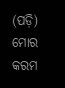(ପଡ଼ି)
ମୋର କରମ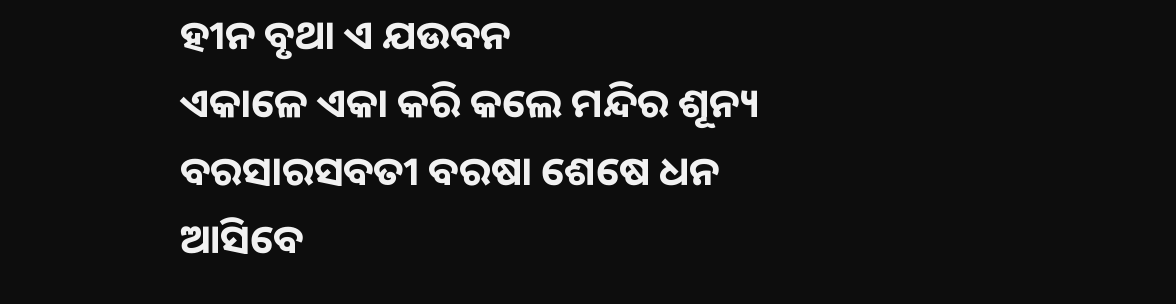ହୀନ ବୃଥା ଏ ଯଉବନ
ଏକାଳେ ଏକା କରି କଲେ ମନ୍ଦିର ଶୂନ୍ୟ
ବରସାରସବତୀ ବରଷା ଶେଷେ ଧନ
ଆସିବେ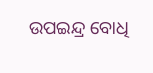ଉପଇନ୍ଦ୍ର ବୋଧି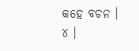କହେ ବଚନ । ୪ ।